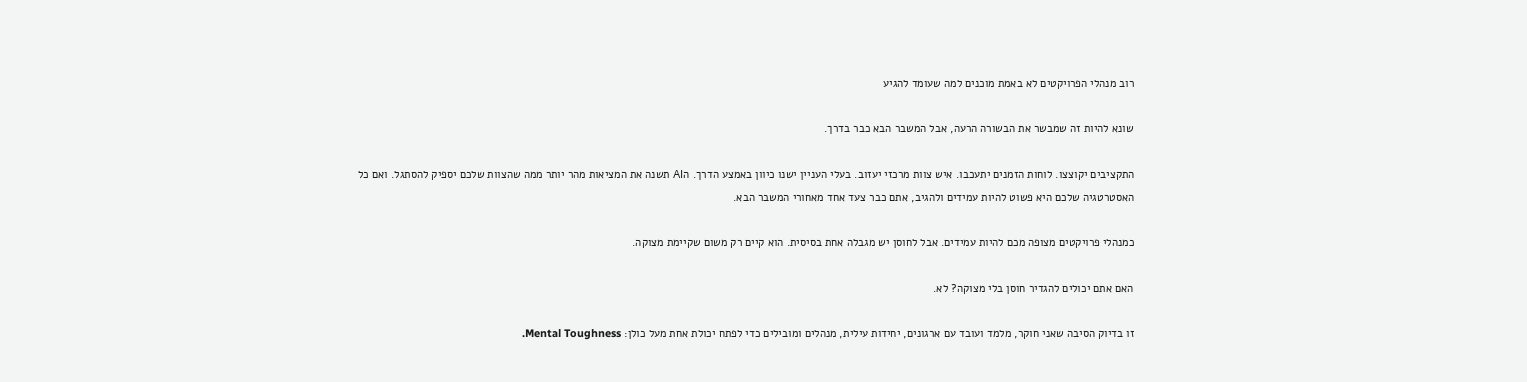רוב מנהלי הפרויקטים לא באמת מוכנים למה שעומד להגיע

שונא להיות זה שמבשר את הבשורה הרעה, אבל המשבר הבא כבר בדרך.

התקציבים יקוצצו. לוחות הזמנים יתעכבו. איש צוות מרכזי יעזוב. בעלי העניין ישנו כיוון באמצע הדרך. הAI תשנה את המציאות מהר יותר ממה שהצוות שלכם יספיק להסתגל. ואם כל האסטרטגיה שלכם היא פשוט להיות עמידים ולהגיב, אתם כבר צעד אחד מאחורי המשבר הבא.

כמנהלי פרויקטים מצופה מכם להיות עמידים. אבל לחוסן יש מגבלה אחת בסיסית. הוא קיים רק משום שקיימת מצוקה.

האם אתם יכולים להגדיר חוסן בלי מצוקה? לא.

זו בדיוק הסיבה שאני חוקר, מלמד ועובד עם ארגונים, יחידות עילית, מנהלים ומובילים כדי לפתח יכולת אחת מעל כולן: Mental Toughness.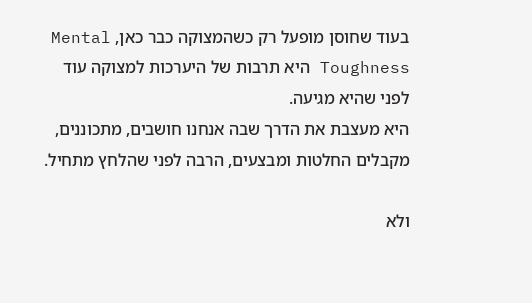בעוד שחוסן מופעל רק כשהמצוקה כבר כאן, Mental Toughness היא תרבות של היערכות למצוקה עוד לפני שהיא מגיעה.
היא מעצבת את הדרך שבה אנחנו חושבים, מתכוננים, מקבלים החלטות ומבצעים, הרבה לפני שהלחץ מתחיל.

ולא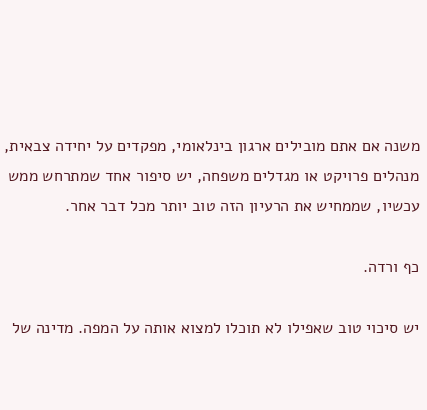משנה אם אתם מובילים ארגון בינלאומי, מפקדים על יחידה צבאית, מנהלים פרויקט או מגדלים משפחה, יש סיפור אחד שמתרחש ממש עכשיו, שממחיש את הרעיון הזה טוב יותר מכל דבר אחר.

כף ורדה.

יש סיכוי טוב שאפילו לא תוכלו למצוא אותה על המפה. מדינה של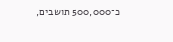כ־500,000 תושבים,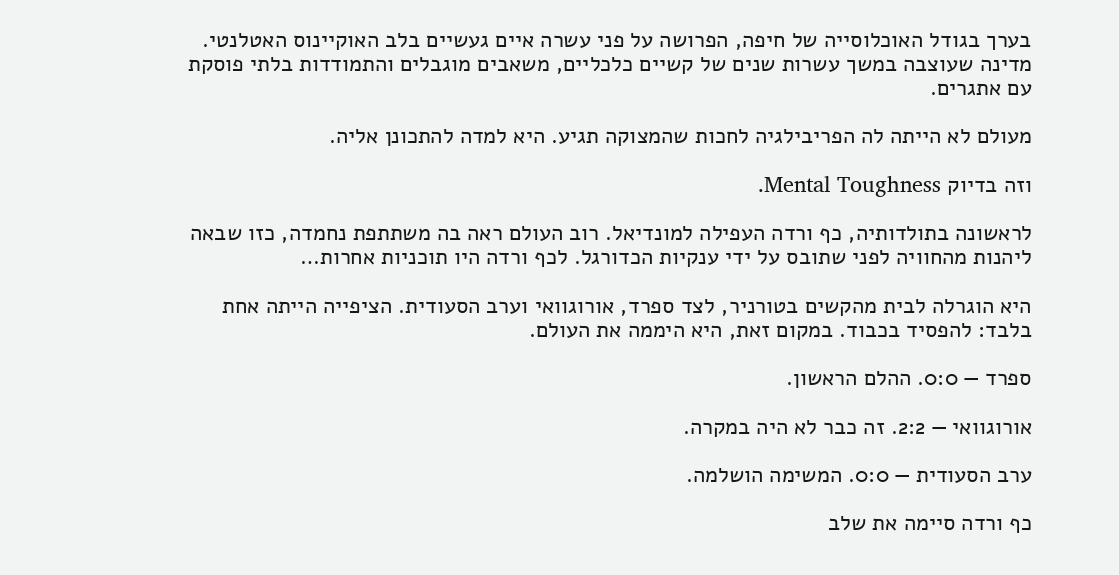בערך בגודל האוכלוסייה של חיפה, הפרושה על פני עשרה איים געשיים בלב האוקיינוס האטלנטי. מדינה שעוצבה במשך עשרות שנים של קשיים כלכליים, משאבים מוגבלים והתמודדות בלתי פוסקת עם אתגרים.

מעולם לא הייתה לה הפריבילגיה לחכות שהמצוקה תגיע. היא למדה להתכונן אליה.

וזה בדיוק Mental Toughness.

לראשונה בתולדותיה, כף ורדה העפילה למונדיאל. רוב העולם ראה בה משתתפת נחמדה, כזו שבאה ליהנות מהחוויה לפני שתובס על ידי ענקיות הכדורגל. לכף ורדה היו תוכניות אחרות…

היא הוגרלה לבית מהקשים בטורניר, לצד ספרד, אורוגוואי וערב הסעודית. הציפייה הייתה אחת בלבד: להפסיד בכבוד. במקום זאת, היא היממה את העולם.

ספרד — 0:0. ההלם הראשון.

אורוגוואי — 2:2. זה כבר לא היה במקרה.

ערב הסעודית — 0:0. המשימה הושלמה.

כף ורדה סיימה את שלב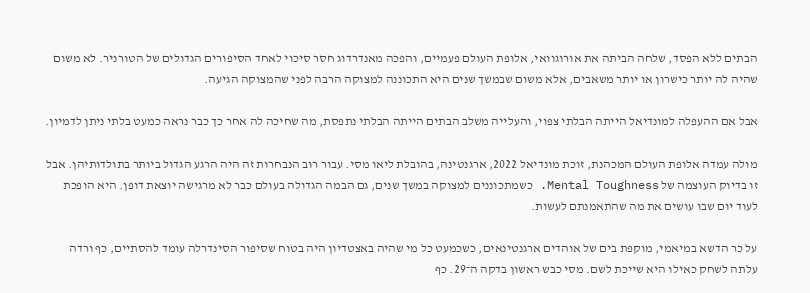הבתים ללא הפסד, שלחה הביתה את אורוגוואי, אלופת העולם פעמיים, והפכה מאנדרדוג חסר סיכוי לאחד הסיפורים הגדולים של הטורניר. לא משום שהיה לה יותר כישרון או יותר משאבים, אלא משום שבמשך שנים היא התכוננה למצוקה הרבה לפני שהמצוקה הגיעה.

אבל אם ההעפלה למונדיאל הייתה הבלתי צפוי, והעלייה משלב הבתים הייתה הבלתי נתפסת, מה שחיכה לה אחר כך כבר נראה כמעט בלתי ניתן לדמיון.

מולה עמדה אלופת העולם המכהנת, זוכת מונדיאל 2022, ארגנטינה, בהובלת ליאו מסי. עבור רוב הנבחרות זה היה הרגע הגדול ביותר בתולדותיהן. אבל זו בדיוק העוצמה של Mental Toughness. כשמתכוננים למצוקה במשך שנים, גם הבמה הגדולה בעולם כבר לא מרגישה יוצאת דופן. היא הופכת לעוד יום שבו עושים את מה שהתאמנתם לעשות.

על כר הדשא במיאמי, מוקפת בים של אוהדים ארגנטינאים, כשכמעט כל מי שהיה באצטדיון היה בטוח שסיפור הסינדרלה עומד להסתיים, כף ורדה עלתה לשחק כאילו היא שייכת לשם. מסי כבש ראשון בדקה ה־29. כף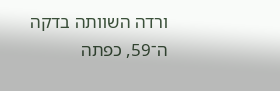ורדה השוותה בדקה ה־59, כפתה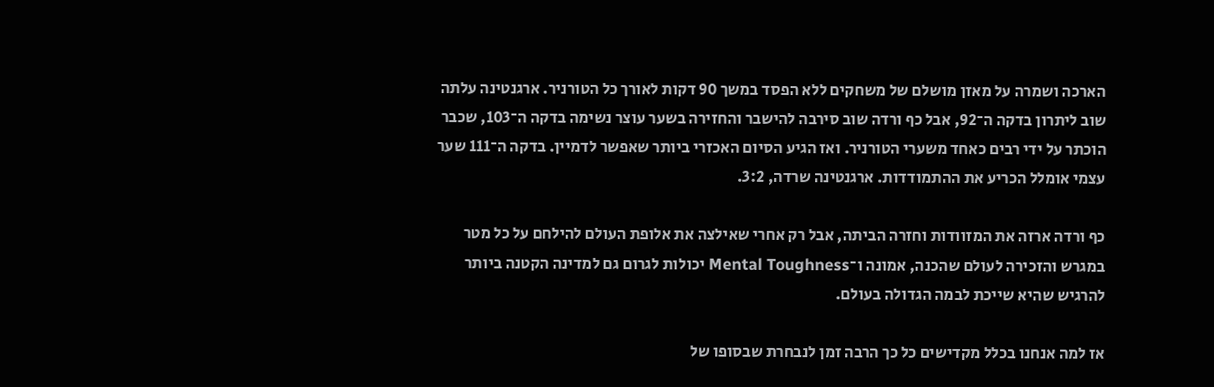הארכה ושמרה על מאזן מושלם של משחקים ללא הפסד במשך 90 דקות לאורך כל הטורניר. ארגנטינה עלתה שוב ליתרון בדקה ה־92, אבל כף ורדה שוב סירבה להישבר והחזירה בשער עוצר נשימה בדקה ה־103, שכבר הוכתר על ידי רבים כאחד משערי הטורניר. ואז הגיע הסיום האכזרי ביותר שאפשר לדמיין. בדקה ה־111 שער עצמי אומלל הכריע את ההתמודדות. ארגנטינה שרדה, 3:2.

כף ורדה ארזה את המזוודות וחזרה הביתה, אבל רק אחרי שאילצה את אלופת העולם להילחם על כל מטר במגרש והזכירה לעולם שהכנה, אמונה ו־Mental Toughness יכולות לגרום גם למדינה הקטנה ביותר להרגיש שהיא שייכת לבמה הגדולה בעולם.

אז למה אנחנו בכלל מקדישים כל כך הרבה זמן לנבחרת שבסופו של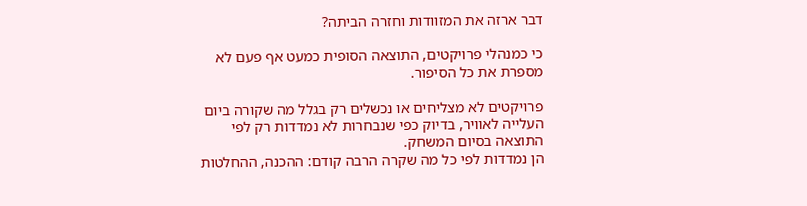דבר ארזה את המזוודות וחזרה הביתה?

כי כמנהלי פרויקטים, התוצאה הסופית כמעט אף פעם לא מספרת את כל הסיפור.

פרויקטים לא מצליחים או נכשלים רק בגלל מה שקורה ביום העלייה לאוויר, בדיוק כפי שנבחרות לא נמדדות רק לפי התוצאה בסיום המשחק.
הן נמדדות לפי כל מה שקרה הרבה קודם: ההכנה, ההחלטות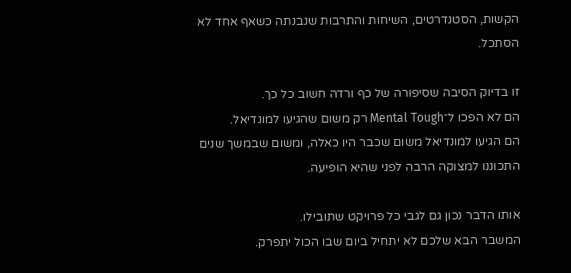הקשות, הסטנדרטים, השיחות והתרבות שנבנתה כשאף אחד לא הסתכל.

זו בדיוק הסיבה שסיפורה של כף ורדה חשוב כל כך.
הם לא הפכו ל־Mental Tough רק משום שהגיעו למונדיאל.
הם הגיעו למונדיאל משום שכבר היו כאלה, ומשום שבמשך שנים התכוננו למצוקה הרבה לפני שהיא הופיעה.

אותו הדבר נכון גם לגבי כל פרויקט שתובילו.
המשבר הבא שלכם לא יתחיל ביום שבו הכול יתפרק.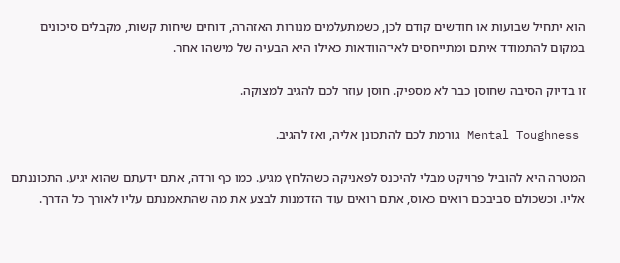הוא יתחיל שבועות או חודשים קודם לכן, כשמתעלמים מנורות האזהרה, דוחים שיחות קשות, מקבלים סיכונים במקום להתמודד איתם ומתייחסים לאי־הוודאות כאילו היא הבעיה של מישהו אחר.

זו בדיוק הסיבה שחוסן כבר לא מספיק. חוסן עוזר לכם להגיב למצוקה.

 Mental Toughness גורמת לכם להתכונן אליה, ואז להגיב.

המטרה היא להוביל פרויקט מבלי להיכנס לפאניקה כשהלחץ מגיע. כמו כף ורדה, אתם ידעתם שהוא יגיע. התכוננתם אליו. וכשכולם סביבכם רואים כאוס, אתם רואים עוד הזדמנות לבצע את מה שהתאמנתם עליו לאורך כל הדרך.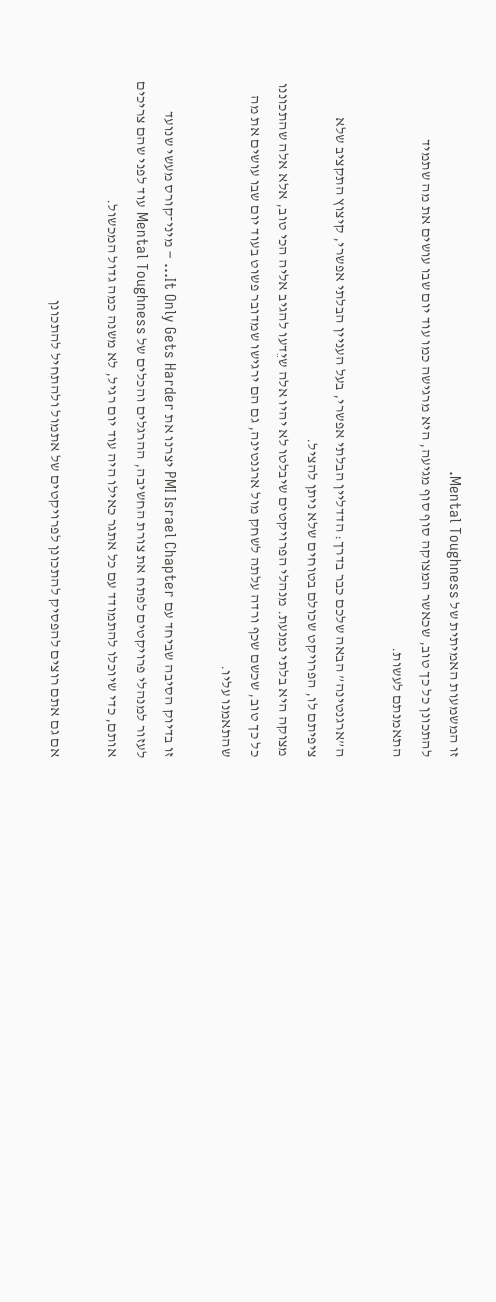זו המשמעות האמיתית של Mental Toughness.
להתכונן כל כך טוב, שכאשר המצוקה סוף סוף מגיעה, היא מרגישה כמו עוד יום שבו עושים את מה שתמיד התאמנתם לעשות.

ה”ארגנטינה” הבאה שלכם כבר בדרך: הדדליין הבלתי אפשרי, בעל העניין הבלתי אפשרי, קיצוץ התקציב שלא ציפיתם לו, הפרויקט שכולם בטוחים שלא ניתן להציל.
מצוקה היא בלתי נמנעת. מנהלי הפרויקטים שיבלטו לא יהיו אלה שיֵדעו להגיב אליה הכי טוב, אלא אלה שהתכוננו כל כך טוב, שכשם שכף ורדה עלתה לשחק מול ארגנטינה, גם הם ירגישו שמדובר פשוט בעוד יום שבו עושים את מה שהתאמנו עליו.

זו בדיוק הסיבה שביחד עם PMI Israel Chapter יצרנו את It Only Gets Harder… – מיני־קורס מעשי שנועד לעזור למנהלי פרויקטים לפתח את צורת החשיבה, ההרגלים והכלים של Mental Toughness עוד לפני שהם צריכים אותם, כדי שיוכלו להתמודד עם כל אתגר כאילו היה עוד יום רגיל, לא משנה כמה גדול המכשול.

אם גם אתם רוצים להפסיק להתכונן לפרויקטים של אתמול ולהתחיל להתכונן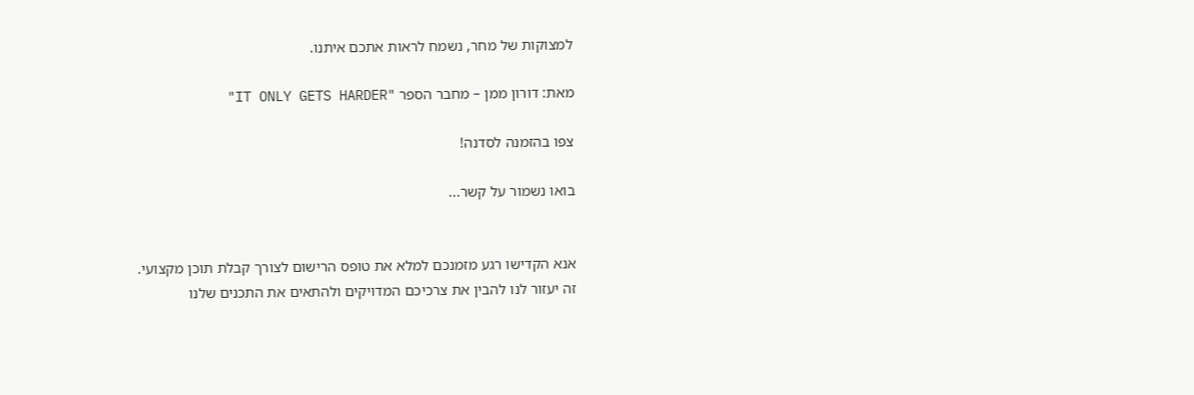למצוקות של מחר, נשמח לראות אתכם איתנו.

מאת: דורון ממן – מחבר הספר "IT ONLY GETS HARDER"

צפו בהזמנה לסדנה!

בואו נשמור על קשר...


אנא הקדישו רגע מזמנכם למלא את טופס הרישום לצורך קבלת תוכן מקצועי.
זה יעזור לנו להבין את צרכיכם המדויקים ולהתאים את התכנים שלנו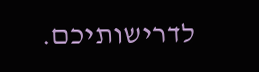לדרישותיכם.